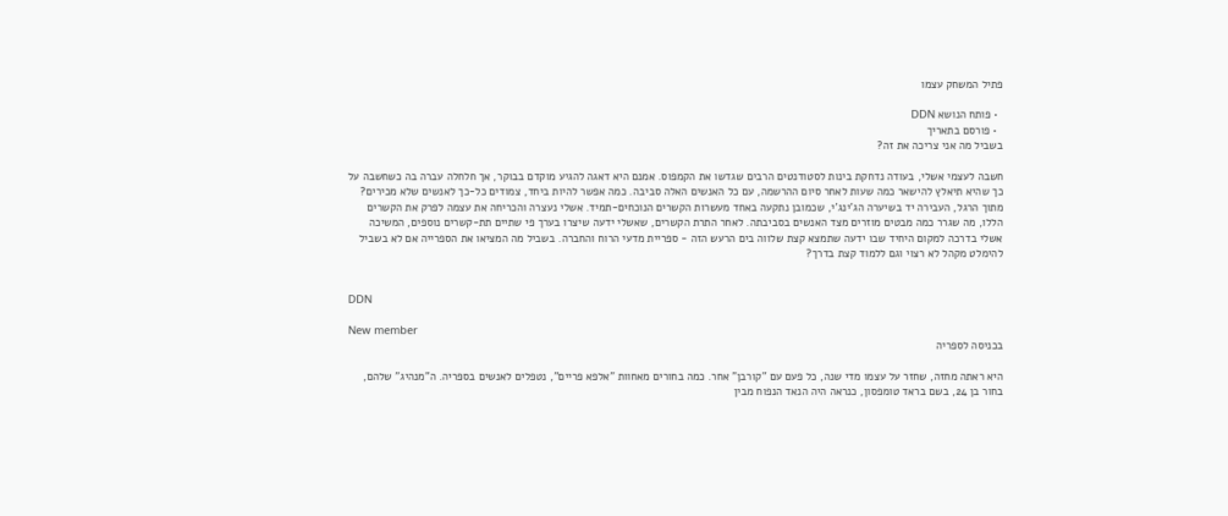פתיל המשחק עצמו

  • פותח הנושא DDN
  • פורסם בתאריך
בשביל מה אני צריכה את זה?

חשבה לעצמי אשלי, בעודה נדחקת בינות לסטודנטים הרבים שגדשו את הקמפוס. אמנם היא דאגה להגיע מוקדם בבוקר, אך חלחלה עברה בה כשחשבה על כך שהיא תיאלץ להישאר כמה שעות לאחר סיום ההרשמה, עם כל האנשים האלה סביבה. כמה אפשר להיות ביחד, צמודים כל-כך לאנשים שלא מכירים? מתוך הרגל, העבירה יד בשיערה הג'ינג'י, שכמובן נתקעה באחד מעשרות הקשרים הנוכחים-תמיד. אשלי נעצרה והכריחה את עצמה לפרק את הקשרים הללו, מה שגרר כמה מבטים מוזרים מצד האנשים בסביבתה. לאחר התרת הקשרים, שאשלי ידעה שיצרו בערך פי שתיים תת-קשרים נוספים, המשיכה אשלי בדרכה למקום היחיד שבו ידעה שתמצא קצת שלווה בים הרעש הזה - ספריית מדעי הרוח והחברה. בשביל מה המציאו את הספרייה אם לא בשביל להימלט מקהל לא רצוי וגם ללמוד קצת בדרך?


DDN

New member
בכניסה לספריה

היא ראתה מחזה, שחזר על עצמו מדי שנה, כל פעם עם "קורבן" אחר. כמה בחורים מאחוות "אלפא פריים", נטפלים לאנשים בספריה. ה"מנהיג" שלהם, בחור בן 24, בשם בראד טומפסון, כנראה היה הנאד הנפוח מבין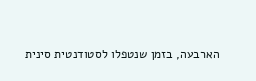הארבעה, בזמן שנטפלו לסטודנטית סינית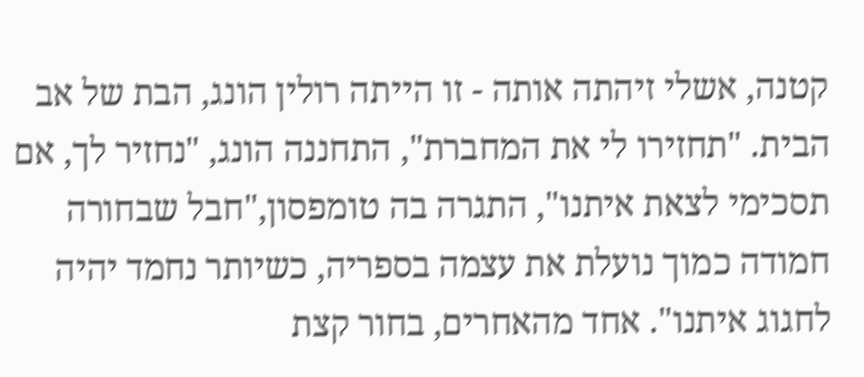קטנה, אשלי זיהתה אותה - זו הייתה רולין הונג, הבת של אב הבית. "תחזירו לי את המחברת", התחננה הונג, "נחזיר לך, אם תסכימי לצאת איתנו", התגרה בה טומפסון,"חבל שבחורה חמודה כמוך נועלת את עצמה בספריה, כשיותר נחמד יהיה לחגוג איתנו". אחד מהאחרים, בחור קצת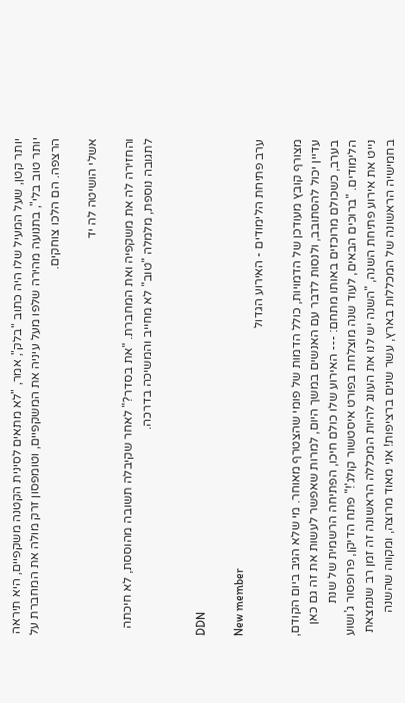יותר קטן, שעל המעיל שלו היה כתוב "בלק", אמר, "לא מתאים לסינית הקטנה משקפיים, היא תיראה יותר טוב בלי", בתנועה מהירה שלפו מעל עיניה את המשקפיים, וטומפסון זרק מולה את המחברת על הרצפה. הם הלכו צוחקים.

אשלי הושיטה לה יד

והחזירה לה את משקפיה ואת המחברת. "את בסדר?" לאחר שקיבלה תשובה מהוססת, לא חיכתה לתגובה נוספת, מלמלה "טוב" לא מחייב והמשיכה בדרכה.


DDN

New member
ערב פתיחת הלימודים - האירוע הגדול

מצורף קובץ מעודכן של הדמויות, כולל הדמות של פומי שהצטרף מאוחר. מי שלא הגיב ביום הקודם, עדיין יכול להסתובב, ולנסות לדבר עם האנשים במשך היום, למרות שאפשר לעשות את זה גם כאן בערב, כשכולם מרוכזים באותו מתחם: --- האירוע שלו כולם חיכו, הפתיחה הרשמית של שנת הלימודים. "ברוכים הבאים, לעוד שנה מוצלחת בפורט איסטשור קולג'!" פתח הדיקן, פרופסור ג'ושוע נייט את אירוע פתיחת השנה, "השנה יש לנו את העונג להיות המכללה הראשונה זה זמן רב שנמצאת בחמישיה הראשונה של המכללות בארץ, עשר שנים ברציפות! אני מאוד מרוצה, ומקווה שהשנה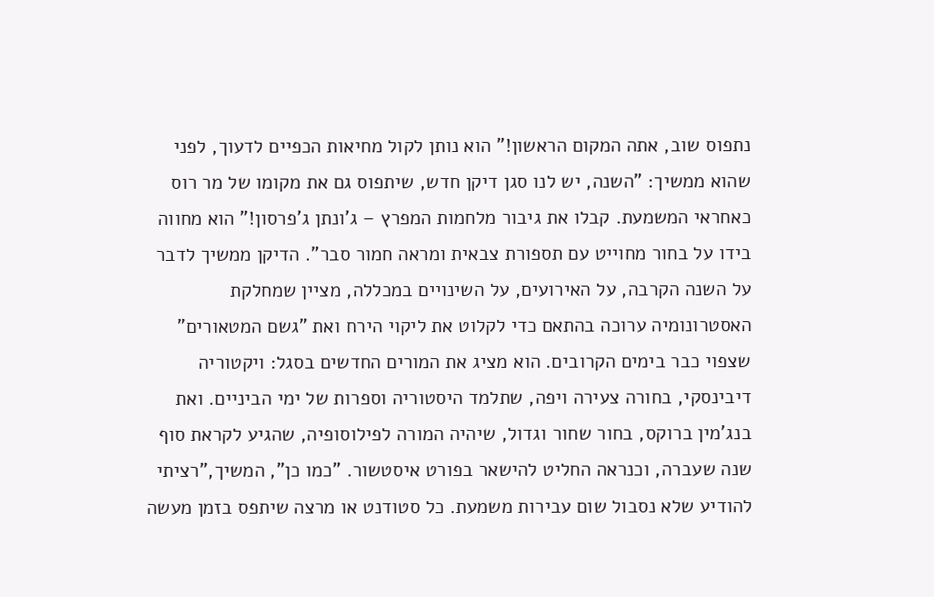נתפוס שוב, אתה המקום הראשון!" הוא נותן לקול מחיאות הכפיים לדעוך, לפני שהוא ממשיך: "השנה, יש לנו סגן דיקן חדש, שיתפוס גם את מקומו של מר רוס כאחראי המשמעת. קבלו את גיבור מלחמות המפרץ – ג'ונתן ג'פרסון!" הוא מחווה בידו על בחור מחוייט עם תספורת צבאית ומראה חמור סבר". הדיקן ממשיך לדבר על השנה הקרבה, על האירועים, על השינויים במכללה, מציין שמחלקת האסטרונומיה ערוכה בהתאם כדי לקלוט את ליקוי הירח ואת "גשם המטאורים" שצפוי כבר בימים הקרובים. הוא מציג את המורים החדשים בסגל: ויקטוריה דיבינסקי, בחורה צעירה ויפה, שתלמד היסטוריה וספרות של ימי הביניים. ואת בנג'מין ברוקס, בחור שחור וגדול, שיהיה המורה לפילוסופיה, שהגיע לקראת סוף שנה שעברה, וכנראה החליט להישאר בפורט איסטשור. "כמו כן", המשיך,"רציתי להודיע שלא נסבול שום עבירות משמעת. כל סטודנט או מרצה שיתפס בזמן מעשה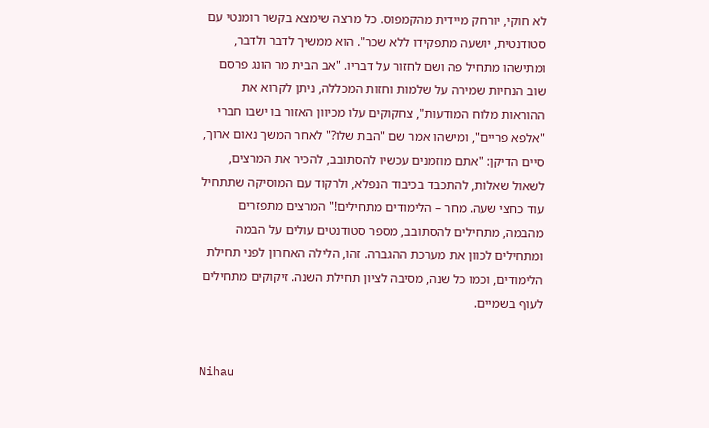לא חוקי, יורחק מיידית מהקמפוס. כל מרצה שימצא בקשר רומנטי עם סטודנטית, יושעה מתפקידו ללא שכר". הוא ממשיך לדבר ולדבר, ומתישהו מתחיל פה ושם לחזור על דבריו. "אב הבית מר הונג פרסם שוב הנחיות שמירה על שלמות וחזות המכללה, ניתן לקרוא את ההוראות מלוח המודעות", צחקוקים עלו מכיוון האזור בו ישבו חברי "אלפא פריים", ומישהו אמר שם "הבת שלו?" לאחר המשך נאום ארוך, סיים הדיקן: "אתם מוזמנים עכשיו להסתובב, להכיר את המרצים, לשאול שאלות, להתכבד בכיבוד הנפלא, ולרקוד עם המוסיקה שתתחיל עוד כחצי שעה. מחר – הלימודים מתחילים!" המרצים מתפזרים מהבמה, מתחילים להסתובב, מספר סטודנטים עולים על הבמה ומתחילים לכוון את מערכת ההגברה. זהו, הלילה האחרון לפני תחילת הלימודים, וכמו כל שנה, מסיבה לציון תחילת השנה. זיקוקים מתחילים לעוף בשמיים.


Nihau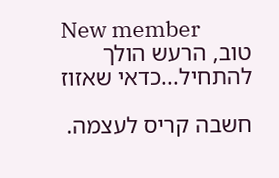New member
טוב, הרעש הולך להתחיל...כדאי שאזוז

חשבה קריס לעצמה.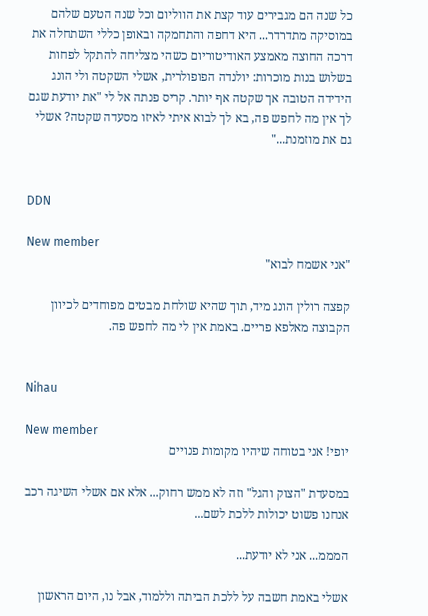כל שנה הם מגבירים עוד קצת את הווליום וכל שנה הטעם שלהם במוסיקה מתדרדר... היא דחפה והתחמקה ובאופן כללי השתחלה את דרכה החוצה מאמצע האודיטוריום כשהי מצליחה להתקל לפחות בשלוש בנות מוכרות: יולנדה הפופולרית, אשלי השקטה ולי הונג הידידה הטובה אך שקטה אף יותר. קריס פנתה אל לי "את יודעת שגם לך אין מה לחפש פה, בא לך לבוא איתי לאיזו מסעדה שקטה? אשלי גם את מוזמנת..."


DDN

New member
"אני אשמח לבוא"

קפצה רולין הונג מיד, תוך שהיא שולחת מבטים מפוחדים לכיוון הקבוצה מאלפא פריים. באמת אין לי מה לחפש פה.


Nihau

New member
יופי! אני בטוחה שיהיו מקומות פנויים

במסעדת "הצוק והגל" וזה לא ממש רחוק... אלא אם אשלי השיגה רכב אנחנו פשוט יכולות ללכת לשם...

המממ... אני לא יודעת...

אשלי באמת חשבה על ללכת הביתה וללמוד, אבל נו, היום הראשון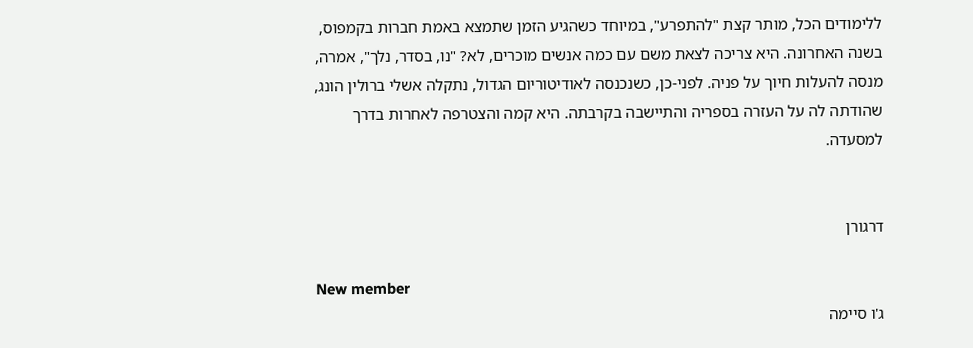ללימודים הכל, מותר קצת "להתפרע", במיוחד כשהגיע הזמן שתמצא באמת חברות בקמפוס, בשנה האחרונה. היא צריכה לצאת משם עם כמה אנשים מוכרים, לא? "נו, בסדר, נלך", אמרה, מנסה להעלות חיוך על פניה. לפני-כן, כשנכנסה לאודיטוריום הגדול, נתקלה אשלי ברולין הונג, שהודתה לה על העזרה בספריה והתיישבה בקרבתה. היא קמה והצטרפה לאחרות בדרך למסעדה.


דרגורן

New member
ג'ו סיימה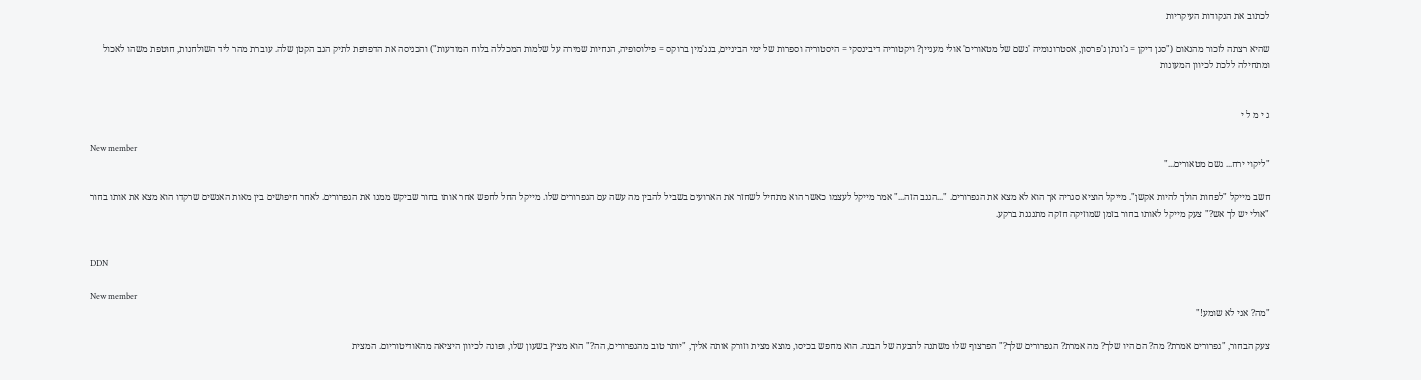לכתוב את הנקודות העיקריות

שהיא רצתה לזכור מהנאום ("סגן דיקן = ג'ונתן ג'פרסון, אסטרונומיה 'גשם של מטאורים' אולי מעניין? ויקטוריה דיבינסקי = היסטוריה וספרות של ימי הביניים, בנג'מין ברוקס = פילוסופיה, הנחיות שמירה על שלמות המכללה בלוח המודעות") והכניסה את הדפדפת לתיק הגב הקטן שלה. עוברת מהר ליד השולחנות, חוטפת משהו לאכול ומתחילה ללכת לכיוון המעונות


ג י מ ל י

New member
"ליקוי ירח... גשם מטאורים..."

חשב מייקל "לפחות הולך להיות אקשן". מייקל הוציא סגריה אך הוא לא מצא את הגפרורים. "...הגנב הזה..." אמר מייקל לעצמו כאשר הוא מתחיל לשחזר את הארועים בשביל להבין מה עשה עם הגפרורים שלו. מייקל החל לחפש אחר אותו בחור שביקש ממנו את הגפרורים. לאחר חיפושים בין מאות האנשים שרקדו הוא מצא את אותו בחור "אולי יש לך אש?" צעק מייקל לאותו בחור בזמן שמוזיקה חזקה מתנגנת ברקע.


DDN

New member
"מה? אני לא שומע!"

צעק הבחור, "גפרורים אמרת? מה? הם היו שלך? מה אמרת? הגפרורים שלך?" הפרצוף שלו משתנה להבעה של הבנה. הוא מחפש בכיסו, מוצא מצית וזורק אותה אליך, "יותר טוב מהגפרורים, הה?" הוא מציץ בשעון שלו, ופונה לכיוון היציאה מהאודיטוריום. המצית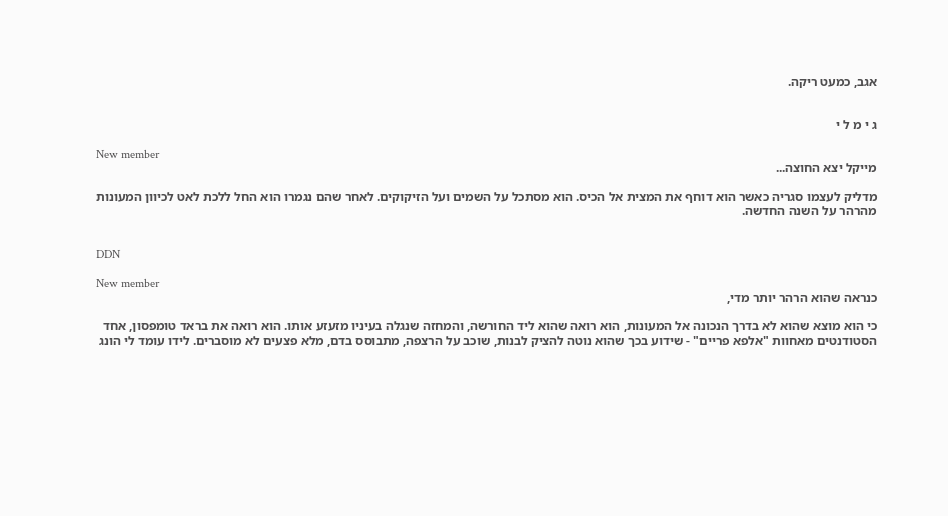אגב, כמעט ריקה.


ג י מ ל י

New member
מייקל יצא החוצה...

מדליק לעצמו סגריה כאשר הוא דוחף את המצית אל הכיס. הוא מסתכל על השמים ועל הזיקוקים. לאחר שהם נגמרו הוא החל ללכת לאט לכיוון המעונות מהרהר על השנה החדשה.


DDN

New member
כנראה שהוא הרהר יותר מדי,

כי הוא מוצא שהוא לא בדרך הנכונה אל המעונות, הוא רואה שהוא ליד החורשה, והמחזה שנגלה בעיניו מזעזע אותו. הוא רואה את בראד טומפסון, אחד הסטודנטים מאחוות "אלפא פריים" - שידוע בכך שהוא נוטה להציק לבנות, שוכב על הרצפה, מתבוסס בדם, מלא פצעים לא מוסברים. לידו עומד לי הונג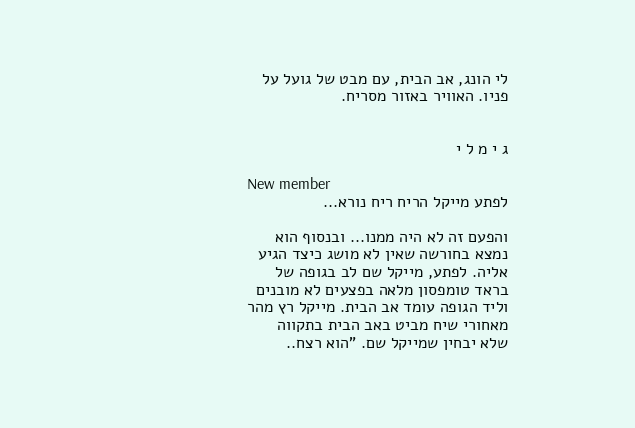לי הונג, אב הבית, עם מבט של גועל על פניו. האוויר באזור מסריח.


ג י מ ל י

New member
לפתע מייקל הריח ריח נורא...

והפעם זה לא היה ממנו... ובנסוף הוא נמצא בחורשה שאין לא מושג כיצד הגיע אליה. לפתע, מייקל שם לב בגופה של בראד טומפסון מלאה בפצעים לא מובנים וליד הגופה עומד אב הבית. מייקל רץ מהר מאחורי שיח מביט באב הבית בתקווה שלא יבחין שמייקל שם. "הוא רצח..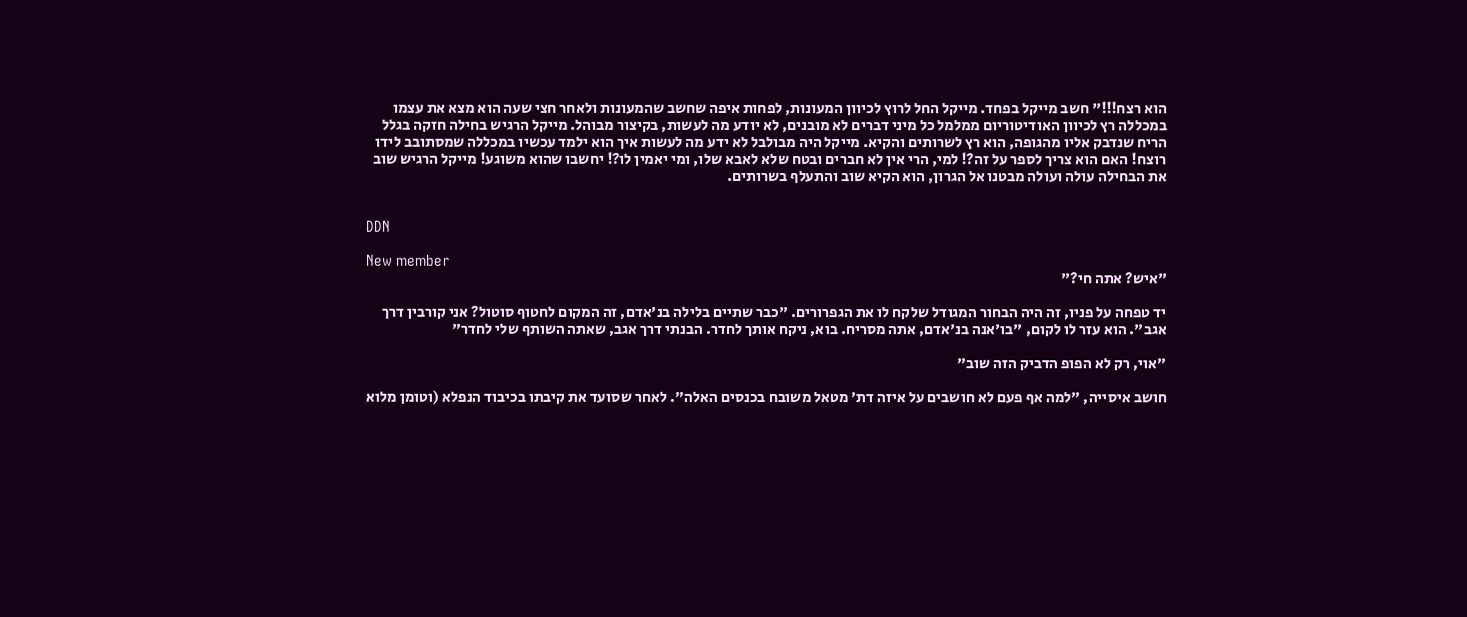הוא רצח!!!" חשב מייקל בפחד. מייקל החל לרוץ לכיוון המעונות, לפחות איפה שחשב שהמעונות ולאחר חצי שעה הוא מצא את עצמו במכללה רץ לכיוון האודיטוריום ממלמל כל מיני דברים לא מובנים, לא יודע מה לעשות, בקיצור מבוהל. מייקל הרגיש בחילה חזקה בגלל הריח שנדבק אליו מהגופה, הוא רץ לשרותים והקיא. מייקל היה מבולבל לא ידע מה לעשות איך הוא ילמד עכשיו במכללה שמסתובב לידו רוצח! האם הוא צריך לספר על זה?! למי, הרי אין לא חברים ובטח שלא לאבא שלו, ומי יאמין לו?! יחשבו שהוא משוגע! מייקל הרגיש שוב את הבחילה עולה ועולה מבטנו אל הגרון, הוא הקיא שוב והתעלף בשרותים.


DDN

New member
"איש? אתה חי?"

יד טפחה על פניו, זה היה הבחור המגודל שלקח לו את הגפרורים. "כבר שתיים בלילה בנ'אדם, זה המקום לחטוף סוטול? אני קורבין דרך אגב". הוא עזר לו לקום, "בו'אנה בנ'אדם, אתה מסריח. בוא, ניקח אותך לחדר. הבנתי דרך אגב, שאתה השותף שלי לחדר"

"אוי, רק לא הפופ הדביק הזה שוב"

חושב איסייה, "למה אף פעם לא חושבים על איזה דת' מטאל משובח בכנסים האלה". לאחר שסועד את קיבתו בכיבוד הנפלא (וטומן מלוא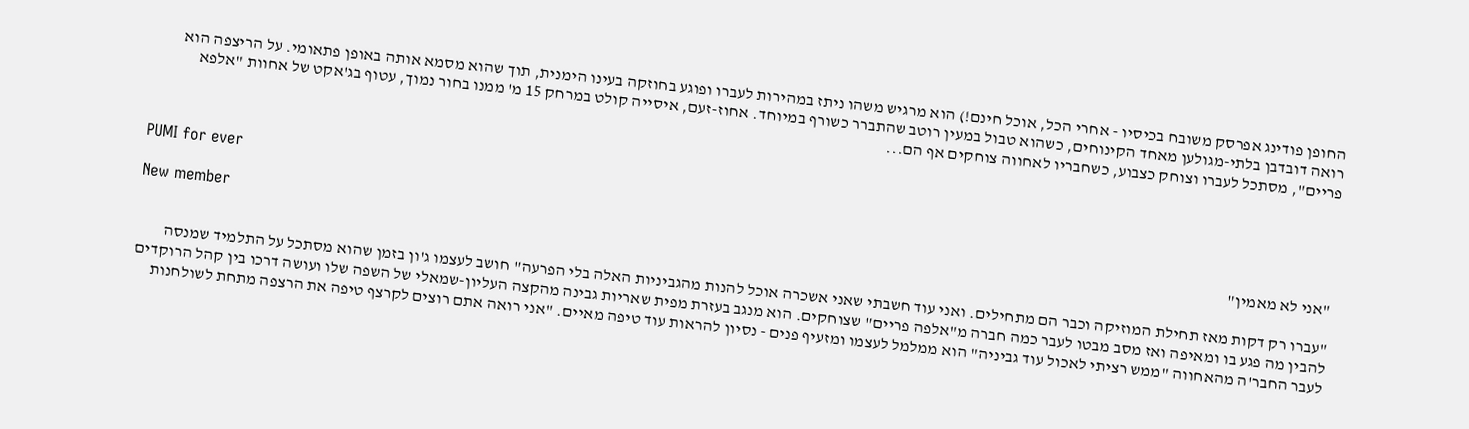החופן פודינג אפרסק משובח בכיסיו - אחרי הכל, אוכל חינם!) הוא מרגיש משהו ניתז במהירות לעברו ופוגע בחוזקה בעינו הימנית, תוך שהוא מסמא אותה באופן פתאומי. על הריצפה הוא רואה דובדבן בלתי-מגולען מאחד הקינוחים, כשהוא טבול במעין רוטב שהתברר כשורף במיוחד. אחוז-זעם, איסייה קולט במרחק 15 מ' ממנו בחור נמוך, עטוף בג'אקט של אחוות "אלפא פריים", מסתכל לעברו וצוחק כצבוע, כשחבריו לאחווה צוחקים אף הם...


PUMI for ever

New member
"אני לא מאמין"

"עברו רק דקות מאז תחילת המוזיקה וכבר הם מתחילים. ואני עוד חשבתי שאני אשכרה אוכל להנות מהגביניות האלה בלי הפרעה" חושב לעצמו ג'ון בזמן שהוא מסתכל על התלמיד שמנסה להבין מה פגע בו ומאיפה ואז מסב מבטו לעבר כמה חברה מ"אלפה פריים" שצוחקים. הוא מנגב בעזרת מפית שאריות גבינה מהקצה העליון-שמאלי של השפה שלו ועושה דרכו בין קהל הרוקדים לעבר החבר'ה מהאחווה "ממש רציתי לאכול עוד גביניה" הוא ממלמל לעצמו ומזעיף פנים - נסיון להראות עוד טיפה מאיים. "אני רואה אתם רוצים לקרצף טיפה את הרצפה מתחת לשולחנות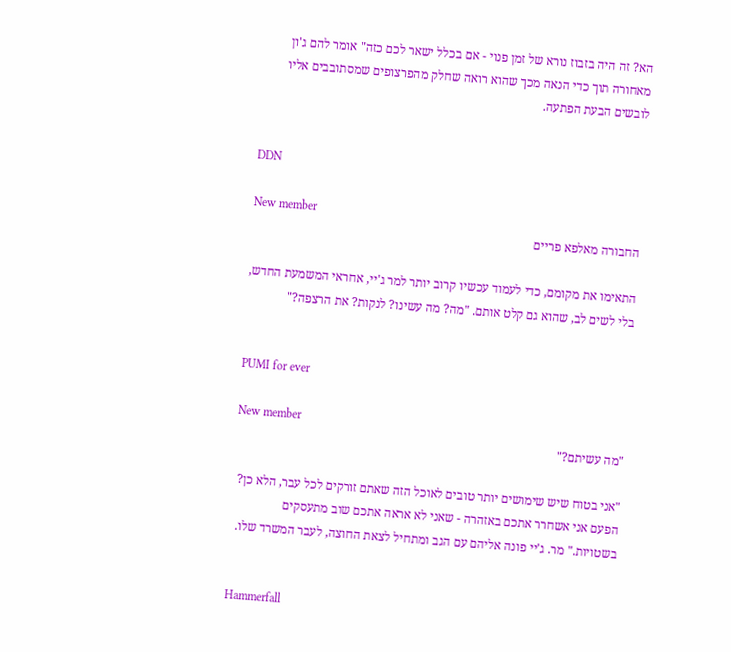הא? זה היה בזבוז נורא של זמן פנוי - אם בכלל ישאר לכם כזה" אומר להם ג'ון מאחורה תוך כדי הנאה מכך שהוא רואה שחלק מהפרצופים שמסתובבים אליו לובשים הבעת הפתעה.


DDN

New member
החבורה מאלפא פריים

התאימו את מקומם, כדי לעמוד עכשיו קרוב יותר למר ג'יי, אחראי המשמעת החדש, בלי לשים לב, שהוא גם קלט אותם. "מה? מה עשינו? לנקות? את הרצפה?"


PUMI for ever

New member
"מה עשיתם?"

"אני בטוח שיש שימושים יותר טובים לאוכל הזה שאתם זורקים לכל עבר, הלא כן? הפעם אני אשחרר אתכם באזהרה - שאני לא אראה אתכם שוב מתעסקים בשטויות." מר. ג'יי פונה אליהם עם הגב ומתחיל לצאת החוצה, לעבר המשרד שלו.


Hammerfall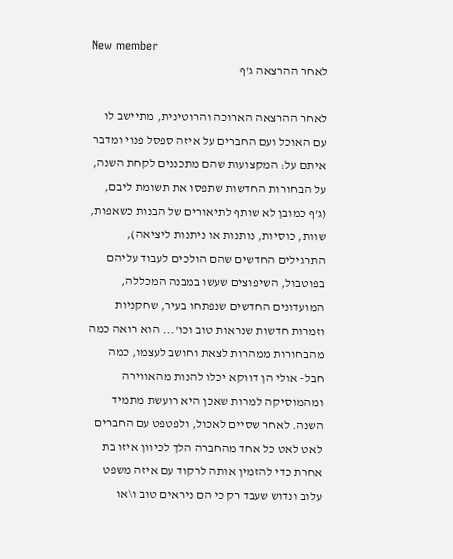New member
לאחר ההרצאה ג'ף

לאחר ההרצאה הארוכה והרוטינית, מתיישב לו עם האוכל ועם החברים על איזה ספסל פנוי ומדבר איתם על: המקצועות שהם מתכננים לקחת השנה, על הבחורות החדשות שתפסו את תשומת ליבם, (ג'ף כמובן לא שותף לתיאורים של הבנות כשאפות, שוות, כוסיות, נותנות או ניתנות ליציאה), התרגילים החדשים שהם הולכים לעבוד עליהם בפוטבול, השיפוצים שעשו במבנה המכללה, המועדונים החדשים שנפתחו בעיר, שחקניות וזמרות חדשות שנראות טוב וכו'... הוא רואה כמה מהבחורות ממהרות לצאת וחושב לעצמו, כמה חבל- אולי הן דווקא יכלו להנות מהאווירה ומהמוסיקה למרות שאכן היא רועשת מתמיד השנה. לאחר שסיים לאכול, ולפטפט עם החברים לאט לאט כל אחד מהחברה הלך לכיוון איזו בת אחרת כדי להזמין אותה לרקוד עם איזה משפט עלוב ונדוש שעבד רק כי הם ניראים טוב ו\או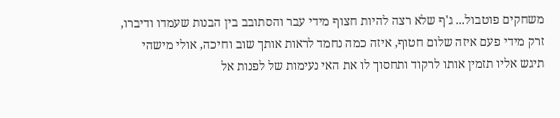משחקים פוטבול... ג'ף שלא רצה להיות חצוף מידי עבר והסתובב בין הבנות שעמדו ודיברו, זרק מידי פעם איזה שלום חטוף, איזה כמה נחמד לראות אותך שוב וחיכה, אולי מישהי תיגש אליו תזמין אותו לרקוד ותחסוך לו את האי נעימות של לפנות אל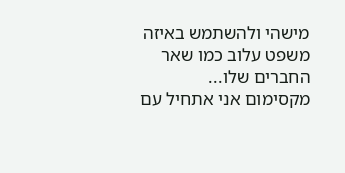מישהי ולהשתמש באיזה משפט עלוב כמו שאר החברים שלו... מקסימום אני אתחיל עם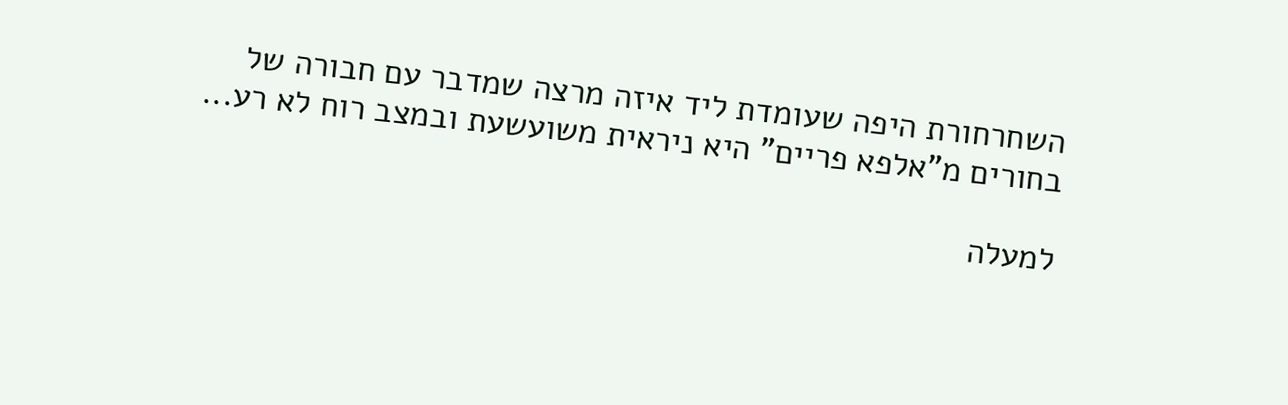השחרחורת היפה שעומדת ליד איזה מרצה שמדבר עם חבורה של בחורים מ"אלפא פריים" היא ניראית משועשעת ובמצב רוח לא רע...

למעלה